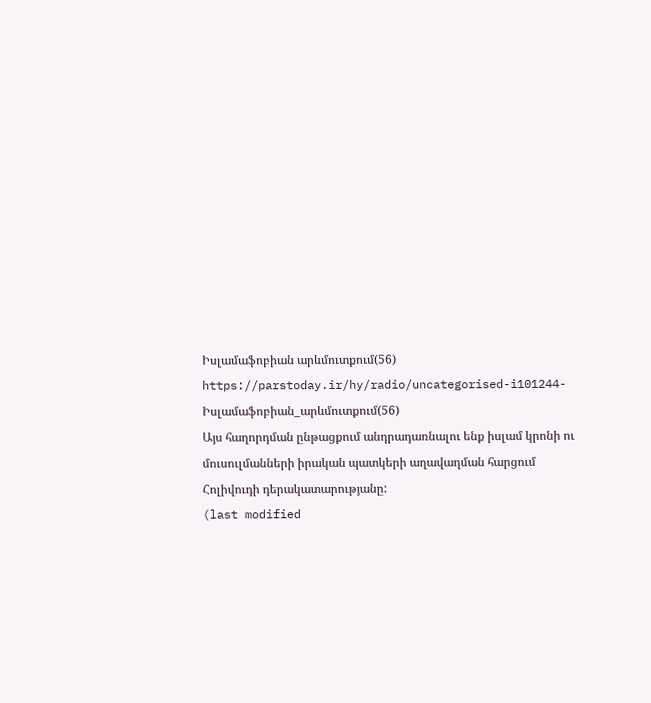Իսլամաֆոբիան արևմուտքում(56)
https://parstoday.ir/hy/radio/uncategorised-i101244-Իսլամաֆոբիան_արևմուտքում(56)
Այս հաղորդման ընթացքում անդրադառնալու ենք իսլամ կրոնի ու մուսուլմանների իրական պատկերի աղավաղման հարցում Հոլիվուդի դերակատարությանը:
(last modified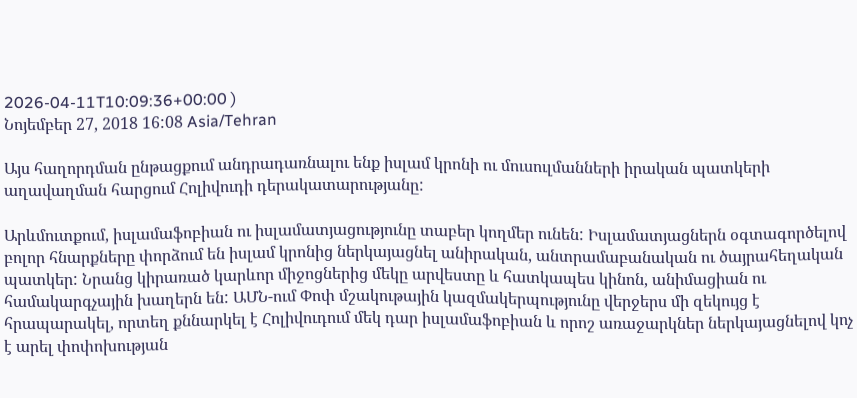2026-04-11T10:09:36+00:00 )
Նոյեմբեր 27, 2018 16:08 Asia/Tehran

Այս հաղորդման ընթացքում անդրադառնալու ենք իսլամ կրոնի ու մուսուլմանների իրական պատկերի աղավաղման հարցում Հոլիվուդի դերակատարությանը:

Արևմուտքում, իսլամաֆոբիան ու իսլամատյացությունը տաբեր կողմեր ունեն: Իսլամատյացներն օգտագործելով բոլոր հնարքները փորձում են իսլամ կրոնից ներկայացնել անիրական, անտրամաբանական ու ծայրահեղական պատկեր: Նրանց կիրառած կարևոր միջոցներից մեկը արվեստը և հատկապես կինոն, անիմացիան ու համակարգչային խաղերն են: ԱՄՆ-ում Փոփ մշակութային կազմակերպությունը վերջերս մի զեկույց է հրապարակել, որտեղ քննարկել է Հոլիվուդում մեկ դար իսլամաֆոբիան և որոշ առաջարկներ ներկայացնելով կոչ է արել փոփոխության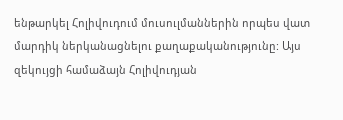ենթարկել Հոլիվուդում մուսուլմաններին որպես վատ մարդիկ ներկանացնելու քաղաքականությունը: Այս զեկույցի համաձայն Հոլիվուդյան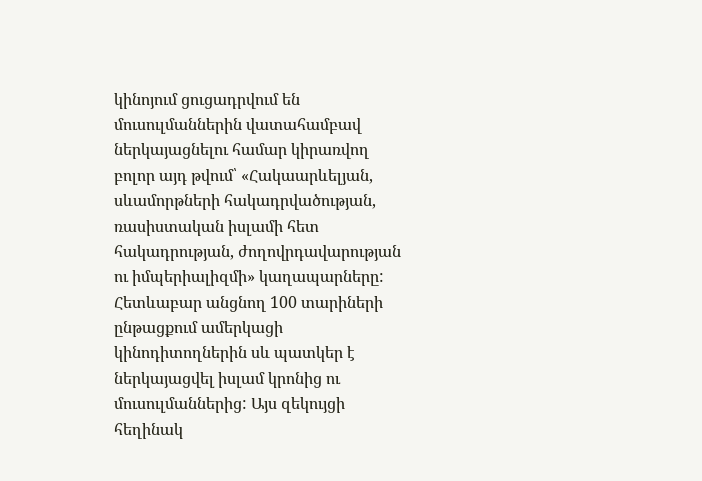կինոյում ցուցադրվում են մուսուլմաններին վատահամբավ ներկայացնելու համար կիրառվող բոլոր այդ թվում՝ «Հակաարևելյան, սևամորթների հակադրվածության, ռասիստական իսլամի հետ հակադրության, ժողովրդավարության ու իմպերիալիզմի» կաղապարները: Հետևաբար անցնող 100 տարիների ընթացքում ամերկացի կինոդիտողներին սև պատկեր է ներկայացվել իսլամ կրոնից ու մուսուլմաններից: Այս զեկույցի հեղինակ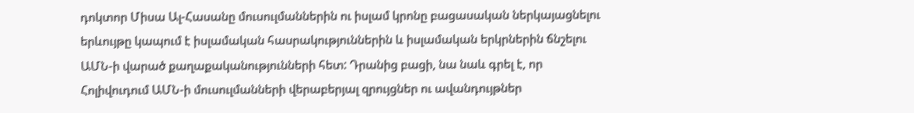դոկտոր Միսա Ալ-Հասանը մուսուլմաններին ու իսլամ կրոնը բացասական ներկայացնելու երևույթը կապում է իսլամական հասրակություններին և իսլամական երկրներին ճնշելու ԱՄՆ-ի վարած քաղաքականությունների հետ: Դրանից բացի, նա նաև գրել է, որ Հոլիվուդում ԱՄՆ-ի մուսուլմանների վերաբերյալ զրույցներ ու ավանդույթներ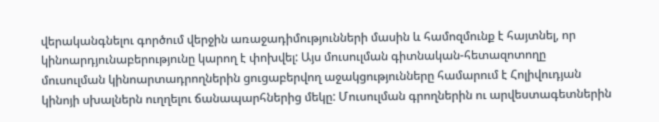վերականգնելու գործում վերջին առաջադիմությունների մասին և համոզմունք է հայտնել, որ կինոարդյունաբերությունը կարող է փոխվել: Այս մուսուլման գիտնական-հետազոտողը մուսուլման կինոարտադրողներին ցուցաբերվող աջակցությունները համարում է Հոլիվուդյան կինոյի սխալներն ուղղելու ճանապարհներից մեկը: Մուսուլման գրողներին ու արվեստագետներին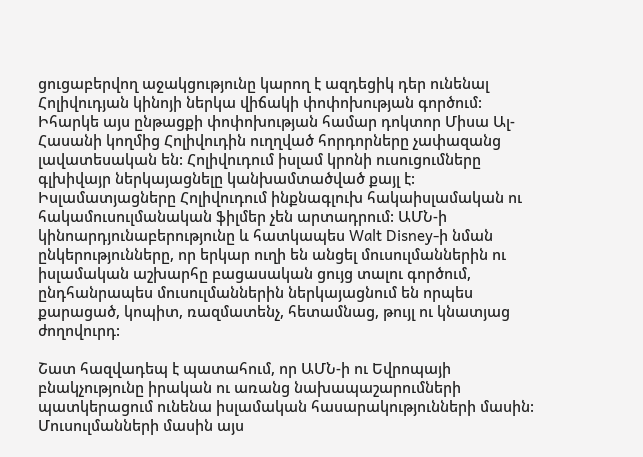ցուցաբերվող աջակցությունը կարող է ազդեցիկ դեր ունենալ Հոլիվուդյան կինոյի ներկա վիճակի փոփոխության գործում: Իհարկե այս ընթացքի փոփոխության համար դոկտոր Միսա Ալ-Հասանի կողմից Հոլիվուդին ուղղված հորդորները չափազանց լավատեսական են: Հոլիվուդում իսլամ կրոնի ուսուցումները գլխիվայր ներկայացնելը կանխամտածված քայլ է: Իսլամատյացները Հոլիվուդում ինքնագլուխ հակաիսլամական ու հակամուսուլմանական ֆիլմեր չեն արտադրում: ԱՄՆ-ի կինոարդյունաբերությունը և հատկապես Walt Disney-ի նման ընկերությունները, որ երկար ուղի են անցել մուսուլմաններին ու իսլամական աշխարհը բացասական ցույց տալու գործում, ընդհանրապես մուսուլմաններին ներկայացնում են որպես քարացած, կոպիտ, ռազմատենչ, հետամնաց, թույլ ու կնատյաց ժողովուրդ:

Շատ հազվադեպ է պատահում, որ ԱՄՆ-ի ու Եվրոպայի բնակչությունը իրական ու առանց նախապաշարումների պատկերացում ունենա իսլամական հասարակությունների մասին: Մուսուլմանների մասին այս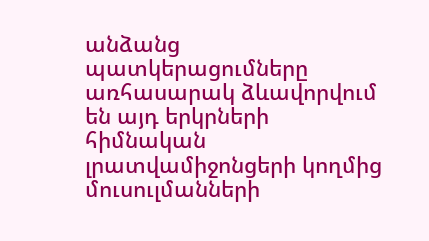անձանց պատկերացումները առհասարակ ձևավորվում են այդ երկրների հիմնական լրատվամիջոնցերի կողմից մուսուլմանների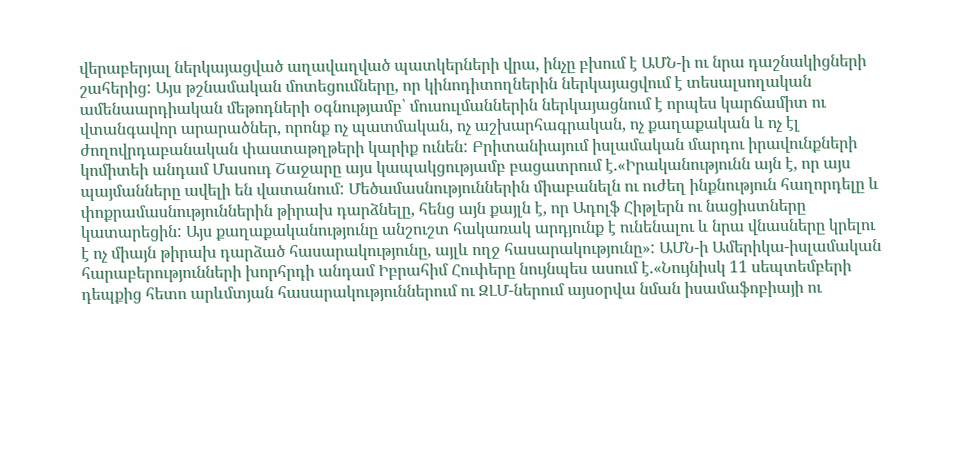վերաբերյալ ներկայացված աղավաղված պատկերների վրա, ինչը բխում է ԱՄՆ-ի ու նրա դաշնակիցների  շահերից: Այս թշնամական մոտեցումները, որ կինոդիտողներին ներկայացվում է տեսալսողական ամենաարդիական մեթոդների օգնությամբ՝ մուսուլմաններին ներկայացնում է որպես կարճամիտ ու վտանգավոր արարածներ, որոնք ոչ պատմական, ոչ աշխարհագրական, ոչ քաղաքական և ոչ էլ ժողովրդաբանական փաստաթղթերի կարիք ունեն: Բրիտանիայում իսլամական մարդու իրավունքների կոմիտեի անդամ Մասուդ Շաջարը այս կապակցությամբ բացատրում է.«Իրականությունն այն է, որ այս պայմանները ավելի են վատանում: Մեծամասնություններին միաբանելն ու ուժեղ ինքնություն հաղորդելը և փոքրամասնություններին թիրախ դարձնելը, հենց այն քայլն է, որ Ադոլֆ Հիթլերն ու նացիստները կատարեցին: Այս քաղաքականությունը անշուշտ հակառակ արդյունք է ունենալու և նրա վնասները կրելու է ոչ միայն թիրախ դարձած հասարակությունը, այլև ողջ հասարակությունը»: ԱՄՆ-ի Ամերիկա-իսլամական հարաբերությունների խորհրդի անդամ Իբրահիմ Հուփերը նույնպես ասում է.«Նույնիսկ 11 սեպտեմբերի դեպքից հետո արևմտյան հասարակություններում ու ԶԼՄ-ներում այսօրվա նման իսամաֆոբիայի ու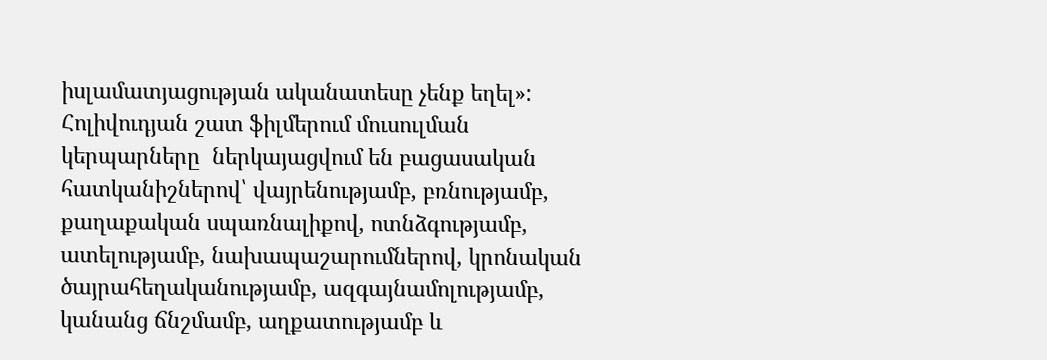իսլամատյացության ականատեսը չենք եղել»: Հոլիվուդյան շատ ֆիլմերում մուսուլման կերպարները  ներկայացվում են բացասական հատկանիշներով՝ վայրենությամբ, բռնությամբ, քաղաքական սպառնալիքով, ոտնձգությամբ, ատելությամբ, նախապաշարումներով, կրոնական ծայրահեղականությամբ, ազգայնամոլությամբ, կանանց ճնշմամբ, աղքատությամբ և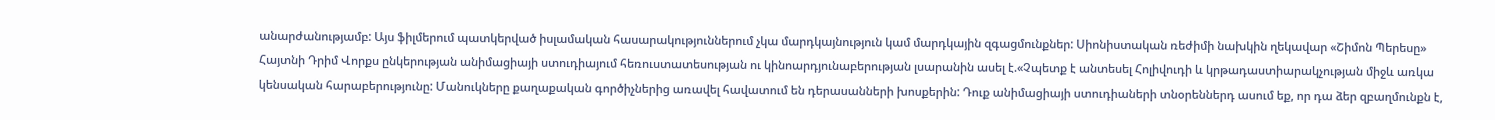անարժանությամբ: Այս ֆիլմերում պատկերված իսլամական հասարակություններում չկա մարդկայնություն կամ մարդկային զգացմունքներ: Սիոնիստական ռեժիմի նախկին ղեկավար «Շիմոն Պերեսը» Հայտնի Դրիմ Վորքս ընկերության անիմացիայի ստուդիայում հեռուստատեսության ու կինոարդյունաբերության լսարանին ասել է.«Չպետք է անտեսել Հոլիվուդի և կրթադաստիարակչության միջև առկա կենսական հարաբերությունը: Մանուկները քաղաքական գործիչներից առավել հավատում են դերասանների խոսքերին: Դուք անիմացիայի ստուդիաների տնօրեններդ ասում եք, որ դա ձեր զբաղմունքն է,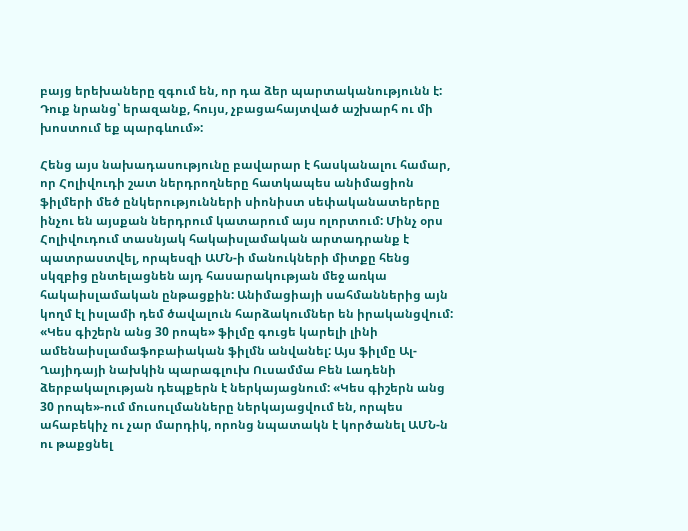բայց երեխաները զգում են, որ դա ձեր պարտականությունն է: Դուք նրանց՝ երազանք, հույս, չբացահայտված աշխարհ ու մի խոստում եք պարգևում»:

Հենց այս նախադասությունը բավարար է հասկանալու համար, որ Հոլիվուդի շատ ներդրողները հատկապես անիմացիոն ֆիլմերի մեծ ընկերությունների սիոնիստ սեփականատերերը ինչու են այսքան ներդրում կատարում այս ոլորտում: Մինչ օրս Հոլիվուդում տասնյակ հակաիսլամական արտադրանք է պատրաստվել, որպեսզի ԱՄՆ-ի մանուկների միտքը հենց սկզբից ընտելացնեն այդ հասարակության մեջ առկա հակաիսլամական ընթացքին: Անիմացիայի սահմաններից այն կողմ էլ իսլամի դեմ ծավալուն հարձակումներ են իրականցվում: «Կես գիշերն անց 30 րոպե» ֆիլմը գուցե կարելի լինի ամենաիսլամաֆոբաիական ֆիլմն անվանել: Այս ֆիլմը Ալ-Ղայիդայի նախկին պարագլուխ Ուսամմա Բեն Լադենի ձերբակալության դեպքերն է ներկայացնում: «Կես գիշերն անց 30 րոպե»-ում մուսուլմանները ներկայացվում են, որպես ահաբեկիչ ու չար մարդիկ, որոնց նպատակն է կործանել ԱՄՆ-ն ու թաքցնել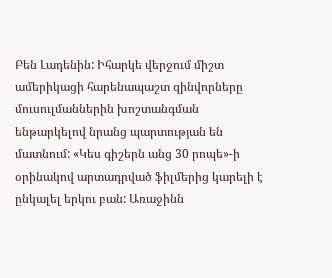Բեն Լադենին: Իհարկե վերջում միշտ ամերիկացի հարենապաշտ զինվորները մուսուլմաններին խոշտանգման ենթարկելով նրանց պարտության են մատնում: «Կես գիշերն անց 30 րոպե»-ի օրինակով արտադրված ֆիլմերից կարելի է ընկալել երկու բան: Առաջինն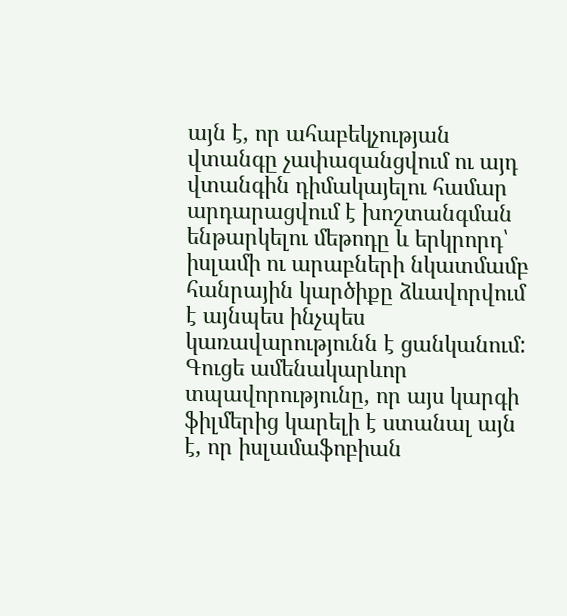այն է, որ ահաբեկչության վտանգը չափազանցվում ու այդ վտանգին դիմակայելու համար արդարացվում է խոշտանգման ենթարկելու մեթոդը և երկրորդ՝ իսլամի ու արաբների նկատմամբ հանրային կարծիքը ձևավորվում է այնպես ինչպես կառավարությունն է ցանկանում: Գուցե ամենակարևոր տպավորությունը, որ այս կարգի ֆիլմերից կարելի է ստանալ այն է, որ իսլամաֆոբիան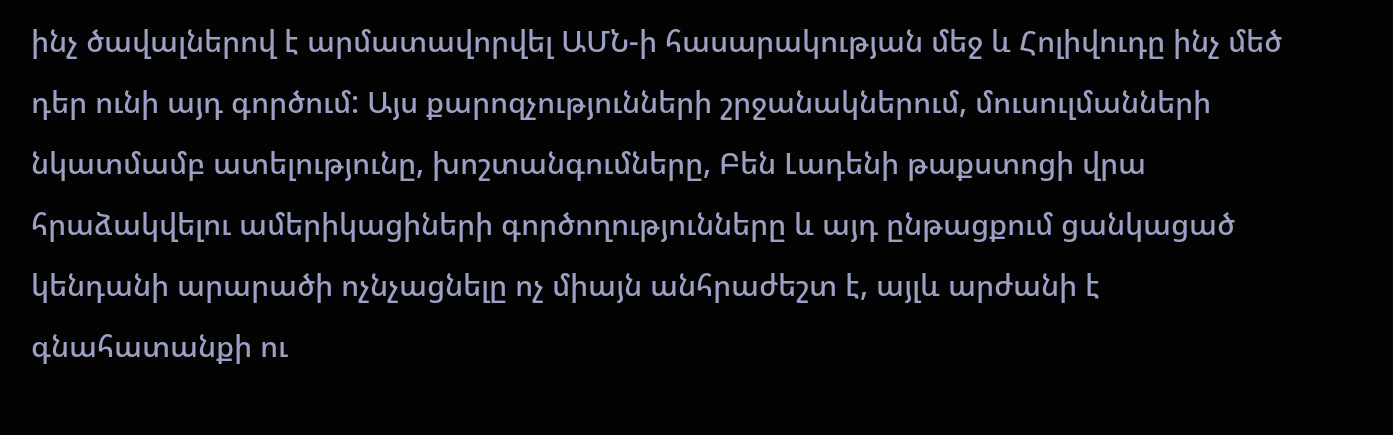ինչ ծավալներով է արմատավորվել ԱՄՆ-ի հասարակության մեջ և Հոլիվուդը ինչ մեծ դեր ունի այդ գործում: Այս քարոզչությունների շրջանակներում, մուսուլմանների նկատմամբ ատելությունը, խոշտանգումները, Բեն Լադենի թաքստոցի վրա հրաձակվելու ամերիկացիների գործողությունները և այդ ընթացքում ցանկացած կենդանի արարածի ոչնչացնելը ոչ միայն անհրաժեշտ է, այլև արժանի է գնահատանքի ու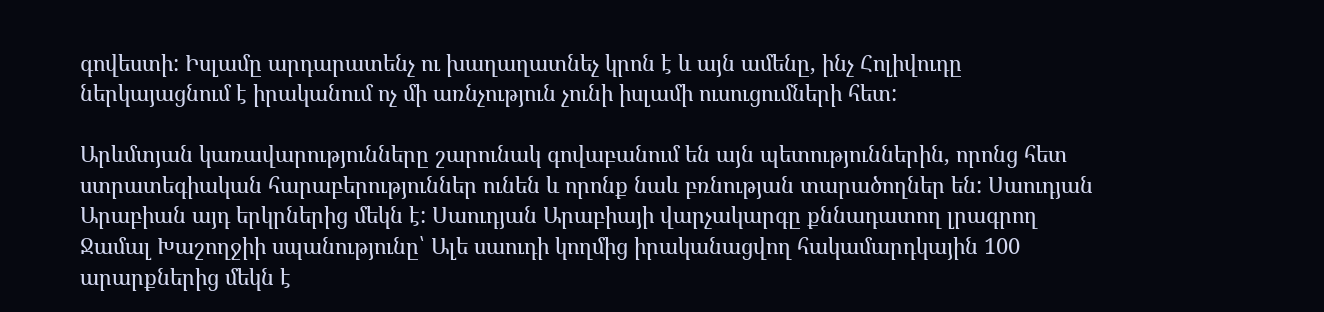գովեստի: Իսլամը արդարատենչ ու խաղաղատնեչ կրոն է և այն ամենը, ինչ Հոլիվուդը ներկայացնում է իրականում ոչ մի առնչություն չունի իսլամի ուսուցումների հետ:

Արևմտյան կառավարությունները շարունակ գովաբանում են այն պետություններին, որոնց հետ ստրատեգիական հարաբերություններ ունեն և որոնք նաև բռնության տարածողներ են: Սաուդյան Արաբիան այդ երկրներից մեկն է: Սաուդյան Արաբիայի վարչակարգը քննադատող լրագրող Ջամալ Խաշողջիի սպանությունը՝ Ալե սաուդի կողմից իրականացվող հակամարդկային 100 արարքներից մեկն է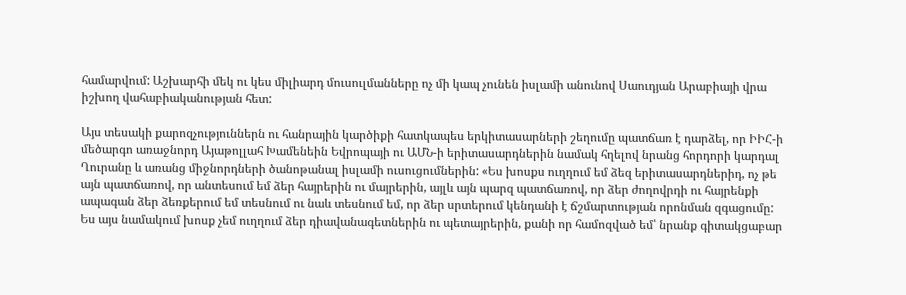համարվում: Աշխարհի մեկ ու կես միլիարդ մուսուլմանները ոչ մի կապ չունեն իսլամի անունով Սաուդյան Արաբիայի վրա իշխող վահաբիականության հետ:

Այս տեսակի քարոզչություններն ու հանրային կարծիքի հատկապես երկիտասարների շեղումը պատճառ է դարձել, որ ԻԻՀ-ի մեծարգո առաջնորդ Այաթոլլահ Խամենեին Եվրոպայի ու ԱՄՆ-ի երիտասարդներին նամակ հղելով նրանց հորդորի կարդալ Ղուրանը և առանց միջնորդների ծանոթանալ իսլամի ուսուցումներին: «Ես խոսքս ուղղում եմ ձեզ երիտասարդներիդ, ոչ թե այն պատճառով, որ անտեսում եմ ձեր հայրերին ու մայրերին, այլև այն պարզ պատճառով, որ ձեր ժողովրդի ու հայրենքի ապագան ձեր ձեռքերում եմ տեսնում ու նաև տեսնում եմ, որ ձեր սրտերում կենդանի է ճշմարտության որոնման զգացումը: Ես այս նամակում խոսք չեմ ուղղում ձեր դիավանագետներին ու պետայրերին, քանի որ համոզված եմ՝ նրանք գիտակցաբար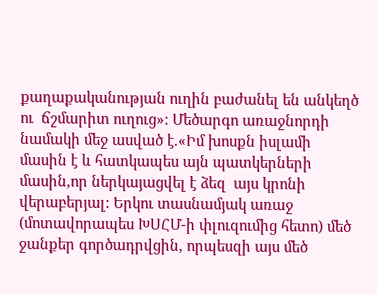քաղաքականության ուղին բաժանել են անկեղծ  ու  ճշմարիտ ուղուց»: Մեծարգո առաջնորդի նամակի մեջ ասված է.«Իմ խոսքն իսլամի  մասին է և հատկապես այն պատկերների մասին,որ ներկայացվել է ձեզ  այս կրոնի վերաբերյալ: Երկու տասնամյակ առաջ (մոտավորապես ԽՍՀՄ-ի փլուզումից հետո) մեծ ջանքեր գործադրվցին, որպեսզի այս մեծ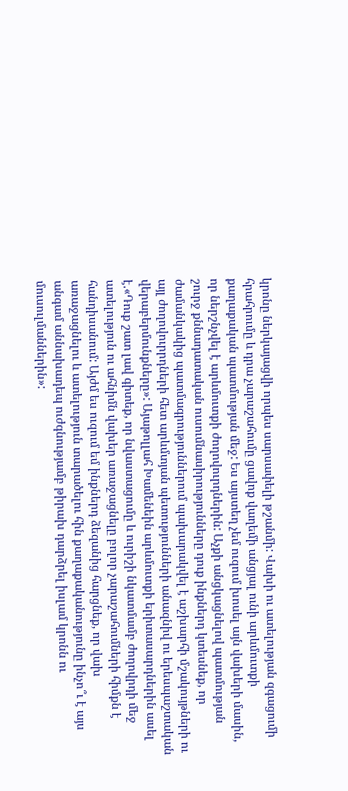կրոնը ներկայացվի որպես սարսափելի թշանմի: Վախի ու ատելության զգացումի հրահրումը և դրա չարաշահումը ցավոք վաղեմի անցյալ ունի արևմուտքի քաղաքական պատմության մեջ: Ես այստեղ չեմ ուզում խոսել այն վախերի մասին, որ ներշնչվել է արևմուտքի ժողովուրդներին: Աչքի անցկացնելով պատմության շուրջ քննադատական ուսումնասիրությունները դուք ինքներդ կտեսնեք, որ ժամանկակից պատմագրություններում պախարակվել է աշխարհի մշակույթների ու այլ ժողովուրրդների հետ արևմտյան պետությունների անազնիվ ու երեսպաշտական վերաբերմունքները»: Այաթոլլահ Խամենեին արևմուտքի երիտասարդներին ասել է.«Դուք շատ լավ գիտեք, որ նվաստացումը և ուրիշի նկատմամբ ժողովրդի մեջ ատելություն ու ահնիմն վախեր առաջացնելը բոլոր չարաշահումների հիմքն է հանդիսանում: Այժմ ես ուզում եմ ինքներդ ձեզանից հարցնեք, որ վախ առաջացնելու և ատելություն տարածելու հին քաղաքականությունը ինչո՞ւ է այս անգամ աննախադեպ ուժգնությամբ թիրախ դարձրել իսլամ կրոնն ու մուսուլմաններին»: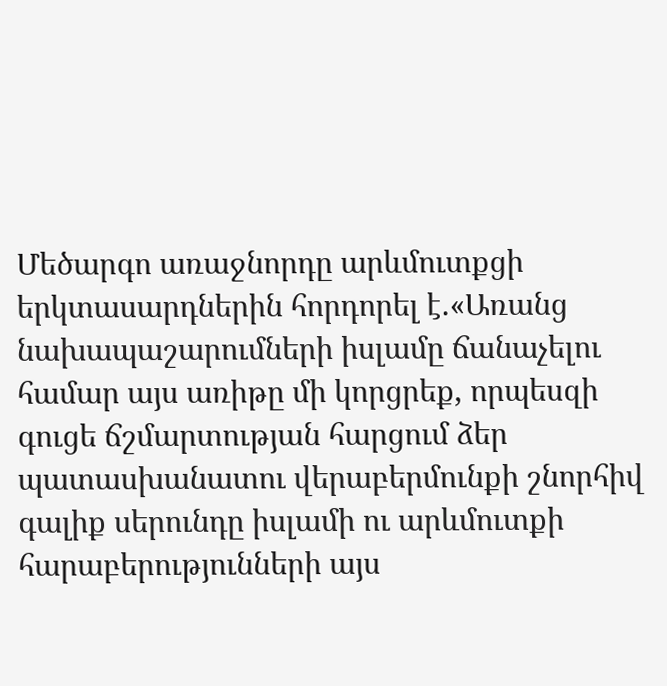Մեծարգո առաջնորդը արևմուտքցի երկտասարդներին հորդորել է.«Առանց նախապաշարումների իսլամը ճանաչելու համար այս առիթը մի կորցրեք, որպեսզի գուցե ճշմարտության հարցում ձեր պատասխանատու վերաբերմունքի շնորհիվ գալիք սերունդը իսլամի ու արևմուտքի հարաբերությունների այս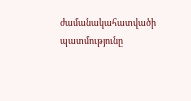ժամանակահատվածի պատմությունը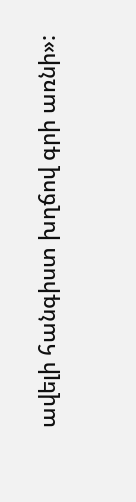ավելի հանգիստ խղճով գրի առնի»: